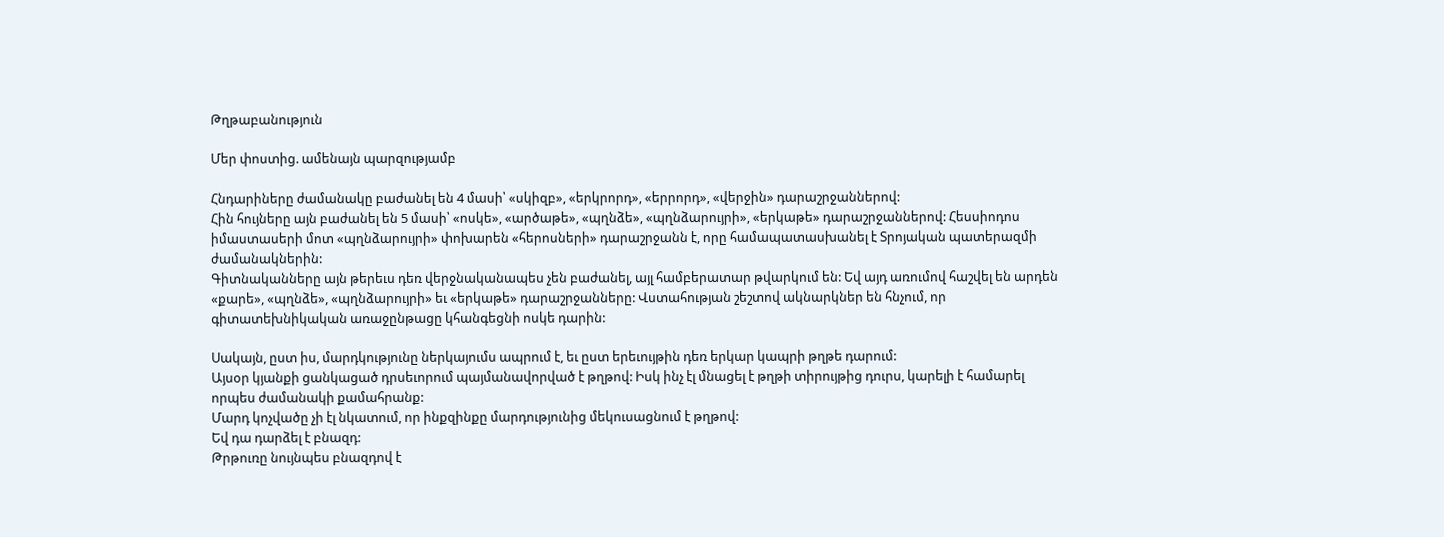Թղթաբանություն

Մեր փոստից. ամենայն պարզությամբ

Հնդարիները ժամանակը բաժանել են 4 մասի՝ «սկիզբ», «երկրորդ», «երրորդ», «վերջին» դարաշրջաններով:
Հին հույները այն բաժանել են 5 մասի՝ «ոսկե», «արծաթե», «պղնձե», «պղնձարույրի», «երկաթե» դարաշրջաններով: Հեսսիոդոս իմաստասերի մոտ «պղնձարույրի» փոխարեն «հերոսների» դարաշրջանն է, որը համապատասխանել է Տրոյական պատերազմի ժամանակներին:
Գիտնականները այն թերեւս դեռ վերջնականապես չեն բաժանել, այլ համբերատար թվարկում են: Եվ այդ առումով հաշվել են արդեն «քարե», «պղնձե», «պղնձարույրի» եւ «երկաթե» դարաշրջանները: Վստահության շեշտով ակնարկներ են հնչում, որ գիտատեխնիկական առաջընթացը կհանգեցնի ոսկե դարին:

Սակայն, ըստ իս, մարդկությունը ներկայումս ապրում է, եւ ըստ երեւույթին դեռ երկար կապրի թղթե դարում:
Այսօր կյանքի ցանկացած դրսեւորում պայմանավորված է թղթով: Իսկ ինչ էլ մնացել է թղթի տիրույթից դուրս, կարելի է համարել որպես ժամանակի քամահրանք:
Մարդ կոչվածը չի էլ նկատում, որ ինքզինքը մարդությունից մեկուսացնում է թղթով:
Եվ դա դարձել է բնազդ:
Թրթուռը նույնպես բնազդով է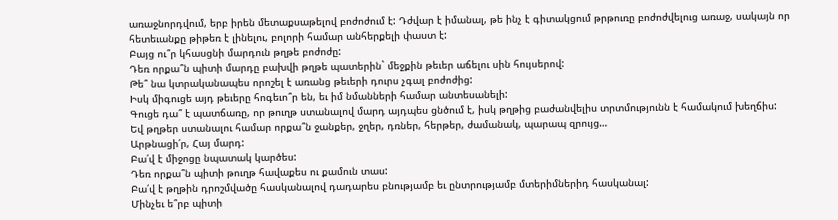առաջնորդվում, երբ իրեն մետաքսաթելով բոժոժում է: Դժվար է իմանալ, թե ինչ է գիտակցում թրթուռը բոժոժվելուց առաջ, սակայն որ հետեւանքը թիթեռ է լինելու, բոլորի համար անհերքելի փաստ է:
Բայց ու՞ր կհասցնի մարդուն թղթե բոժոժը:
Դեռ որքա՞ն պիտի մարդը բախվի թղթե պատերին` մեջքին թեւեր աճելու սին հույսերով:
Թե՞ նա կտրականապես որոշել է առանց թեւերի դուրս չգալ բոժոժից:
Իսկ միգուցե այդ թեւերը հոգեւո՞ր են, եւ իմ նմանների համար անտեսանելի:
Գուցե դա՞ է պատճառը, որ թուղթ ստանալով մարդ այդպես ցնծում է, իսկ թղթից բաժանվելիս տրտմությունն է համակում խեղճիս:
Եվ թղթեր ստանալու համար որքա՞ն ջանքեր, ջղեր, դռներ, հերթեր, ժամանակ, պարապ զրույց…
Արթնացի՛ր, Հայ մարդ:
Բա՛վ է միջոցը նպատակ կարծես:
Դեռ որքա՞ն պիտի թուղթ հավաքես ու քամուն տաս:
Բա՛վ է թղթին դրոշմվածը հասկանալով դադարես բնությամբ եւ ընտրությամբ մտերիմներիդ հասկանալ:
Մինչեւ ե՞րբ պիտի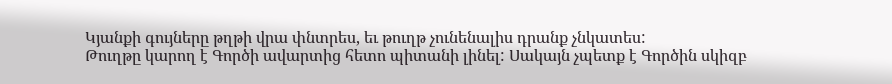Կյանքի գույները թղթի վրա փնտրես, եւ թուղթ չունենալիս դրանք չնկատես:
Թուղթը կարող է Գործի ավարտից հետո պիտանի լինել: Սակայն չպետք է Գործին սկիզբ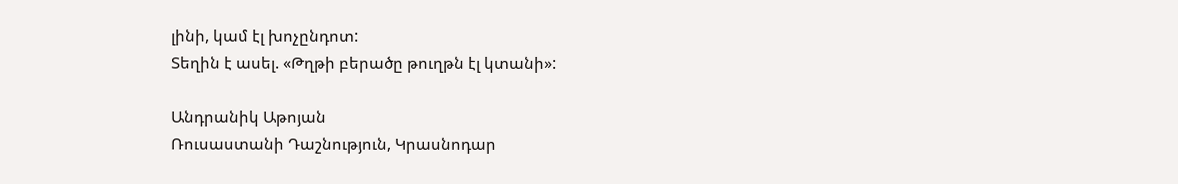լինի, կամ էլ խոչընդոտ:
Տեղին է ասել. «Թղթի բերածը թուղթն էլ կտանի»:

Անդրանիկ Աթոյան
Ռուսաստանի Դաշնություն, Կրասնոդար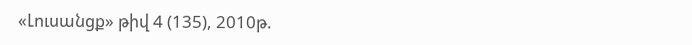«Լուսանցք» թիվ 4 (135), 2010թ.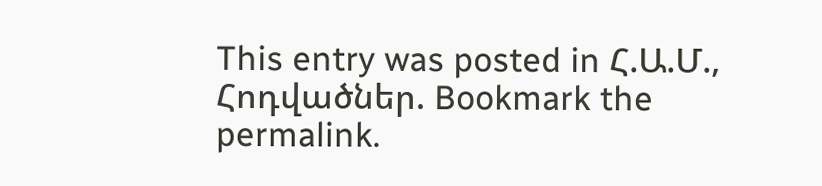This entry was posted in Հ.Ա.Մ., Հոդվածներ. Bookmark the permalink.